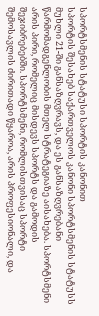სპორტსმენის სტატუსი სპორტის კანონით
სპორტის შესახებ საქართველოს კანონი სპორტსმენის სტატუსს მუხლი 21-ში განსაზღვრავს, და ეს განსაზღვრებანი წარმომადგენლობის მთელ სტრატეგიაზე აისახება. სპორტსმენი არის პირი, რომელიც მისდევს სპორტს და გამოდის შეჯიბრებებში. სპორტსმენი, რომლისთვისაც სპორტი შემოსავლის ძირითადი წყაროა, არის პროფესიონალი, და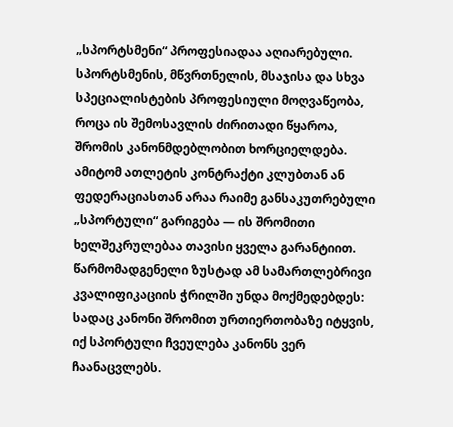„სპორტსმენი“ პროფესიადაა აღიარებული. სპორტსმენის, მწვრთნელის, მსაჯისა და სხვა სპეციალისტების პროფესიული მოღვაწეობა, როცა ის შემოსავლის ძირითადი წყაროა, შრომის კანონმდებლობით ხორციელდება. ამიტომ ათლეტის კონტრაქტი კლუბთან ან ფედერაციასთან არაა რაიმე განსაკუთრებული „სპორტული“ გარიგება — ის შრომითი ხელშეკრულებაა თავისი ყველა გარანტიით. წარმომადგენელი ზუსტად ამ სამართლებრივი კვალიფიკაციის ჭრილში უნდა მოქმედებდეს: სადაც კანონი შრომით ურთიერთობაზე იტყვის, იქ სპორტული ჩვეულება კანონს ვერ ჩაანაცვლებს.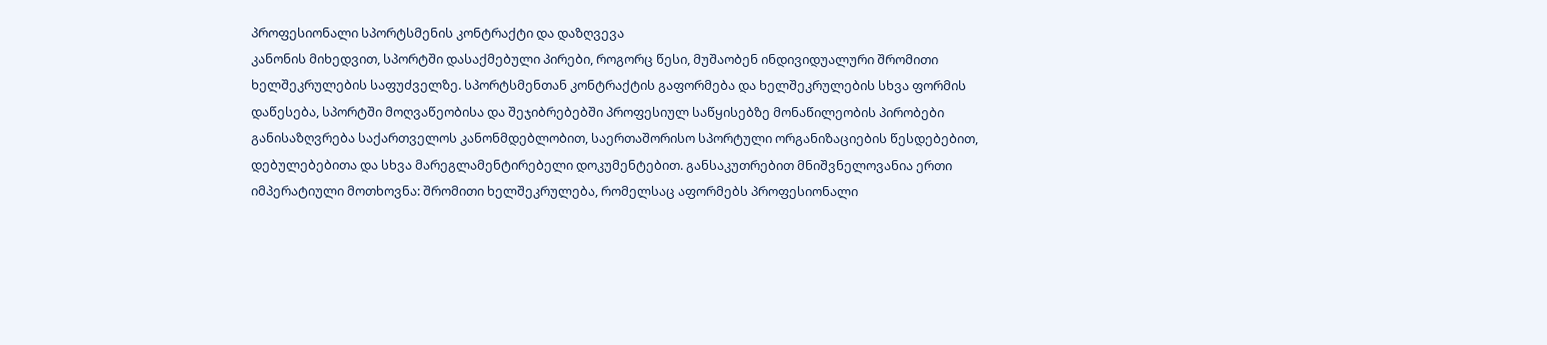პროფესიონალი სპორტსმენის კონტრაქტი და დაზღვევა
კანონის მიხედვით, სპორტში დასაქმებული პირები, როგორც წესი, მუშაობენ ინდივიდუალური შრომითი ხელშეკრულების საფუძველზე. სპორტსმენთან კონტრაქტის გაფორმება და ხელშეკრულების სხვა ფორმის დაწესება, სპორტში მოღვაწეობისა და შეჯიბრებებში პროფესიულ საწყისებზე მონაწილეობის პირობები განისაზღვრება საქართველოს კანონმდებლობით, საერთაშორისო სპორტული ორგანიზაციების წესდებებით, დებულებებითა და სხვა მარეგლამენტირებელი დოკუმენტებით. განსაკუთრებით მნიშვნელოვანია ერთი იმპერატიული მოთხოვნა: შრომითი ხელშეკრულება, რომელსაც აფორმებს პროფესიონალი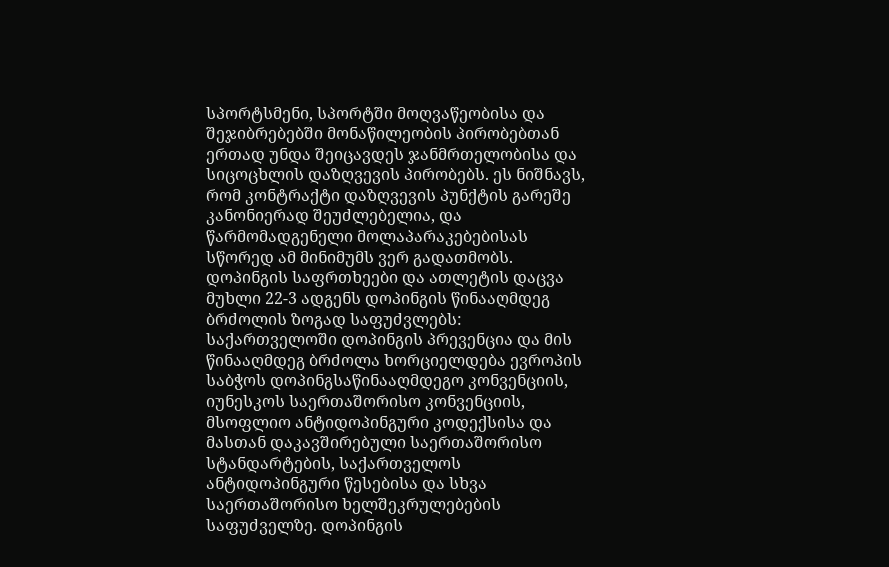სპორტსმენი, სპორტში მოღვაწეობისა და შეჯიბრებებში მონაწილეობის პირობებთან ერთად უნდა შეიცავდეს ჯანმრთელობისა და სიცოცხლის დაზღვევის პირობებს. ეს ნიშნავს, რომ კონტრაქტი დაზღვევის პუნქტის გარეშე კანონიერად შეუძლებელია, და წარმომადგენელი მოლაპარაკებებისას სწორედ ამ მინიმუმს ვერ გადათმობს.
დოპინგის საფრთხეები და ათლეტის დაცვა
მუხლი 22-3 ადგენს დოპინგის წინააღმდეგ ბრძოლის ზოგად საფუძვლებს: საქართველოში დოპინგის პრევენცია და მის წინააღმდეგ ბრძოლა ხორციელდება ევროპის საბჭოს დოპინგსაწინააღმდეგო კონვენციის, იუნესკოს საერთაშორისო კონვენციის, მსოფლიო ანტიდოპინგური კოდექსისა და მასთან დაკავშირებული საერთაშორისო სტანდარტების, საქართველოს ანტიდოპინგური წესებისა და სხვა საერთაშორისო ხელშეკრულებების საფუძველზე. დოპინგის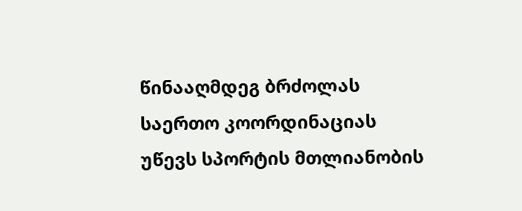წინააღმდეგ ბრძოლას საერთო კოორდინაციას უწევს სპორტის მთლიანობის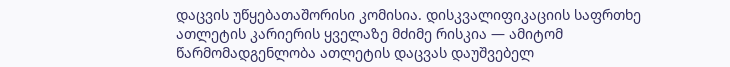დაცვის უწყებათაშორისი კომისია. დისკვალიფიკაციის საფრთხე ათლეტის კარიერის ყველაზე მძიმე რისკია — ამიტომ წარმომადგენლობა ათლეტის დაცვას დაუშვებელ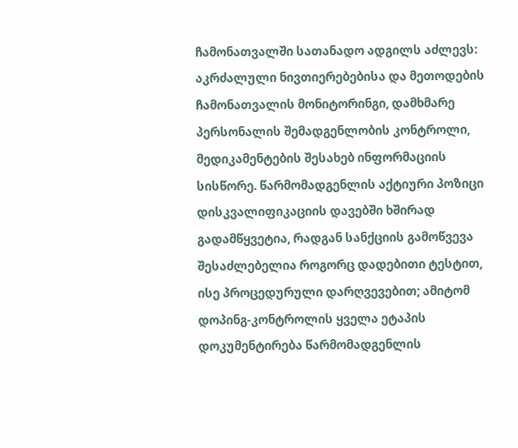ჩამონათვალში სათანადო ადგილს აძლევს: აკრძალული ნივთიერებებისა და მეთოდების ჩამონათვალის მონიტორინგი, დამხმარე პერსონალის შემადგენლობის კონტროლი, მედიკამენტების შესახებ ინფორმაციის სისწორე. წარმომადგენლის აქტიური პოზიცი დისკვალიფიკაციის დავებში ხშირად გადამწყვეტია, რადგან სანქციის გამოწვევა შესაძლებელია როგორც დადებითი ტესტით, ისე პროცედურული დარღვევებით; ამიტომ დოპინგ-კონტროლის ყველა ეტაპის დოკუმენტირება წარმომადგენლის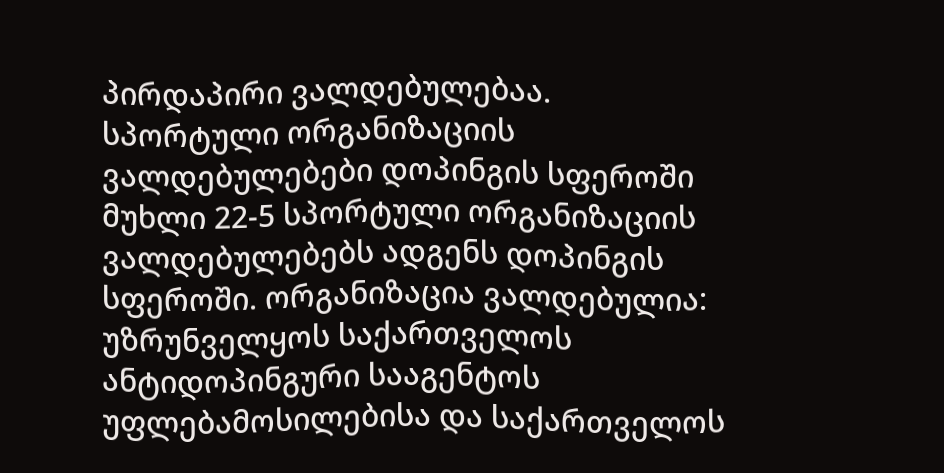პირდაპირი ვალდებულებაა.
სპორტული ორგანიზაციის ვალდებულებები დოპინგის სფეროში
მუხლი 22-5 სპორტული ორგანიზაციის ვალდებულებებს ადგენს დოპინგის სფეროში. ორგანიზაცია ვალდებულია: უზრუნველყოს საქართველოს ანტიდოპინგური სააგენტოს უფლებამოსილებისა და საქართველოს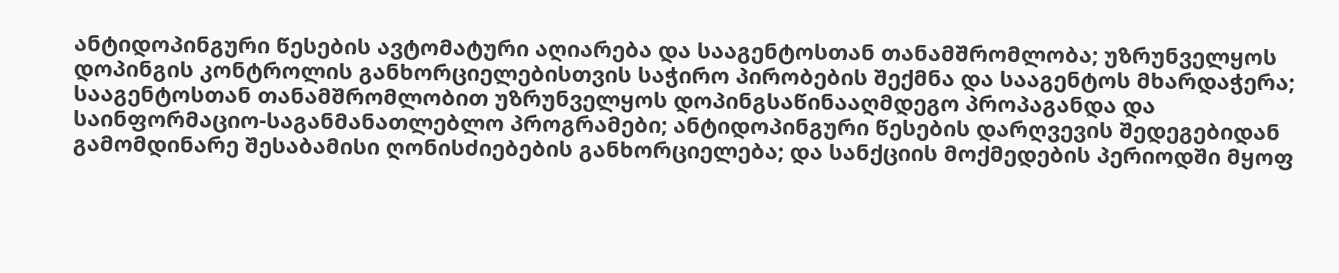ანტიდოპინგური წესების ავტომატური აღიარება და სააგენტოსთან თანამშრომლობა; უზრუნველყოს დოპინგის კონტროლის განხორციელებისთვის საჭირო პირობების შექმნა და სააგენტოს მხარდაჭერა; სააგენტოსთან თანამშრომლობით უზრუნველყოს დოპინგსაწინააღმდეგო პროპაგანდა და საინფორმაციო-საგანმანათლებლო პროგრამები; ანტიდოპინგური წესების დარღვევის შედეგებიდან გამომდინარე შესაბამისი ღონისძიებების განხორციელება; და სანქციის მოქმედების პერიოდში მყოფ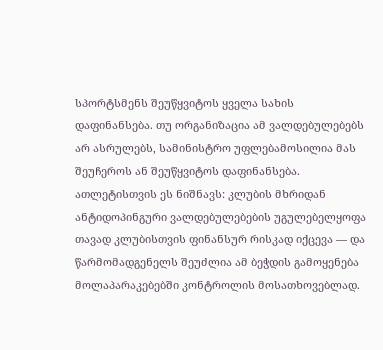სპორტსმენს შეუწყვიტოს ყველა სახის დაფინანსება. თუ ორგანიზაცია ამ ვალდებულებებს არ ასრულებს, სამინისტრო უფლებამოსილია მას შეუჩეროს ან შეუწყვიტოს დაფინანსება. ათლეტისთვის ეს ნიშნავს: კლუბის მხრიდან ანტიდოპინგური ვალდებულებების უგულებელყოფა თავად კლუბისთვის ფინანსურ რისკად იქცევა — და წარმომადგენელს შეუძლია ამ ბეჭდის გამოყენება მოლაპარაკებებში კონტროლის მოსათხოვებლად.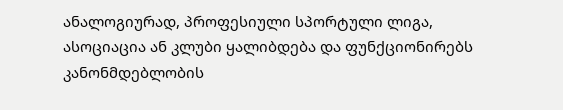ანალოგიურად, პროფესიული სპორტული ლიგა, ასოციაცია ან კლუბი ყალიბდება და ფუნქციონირებს კანონმდებლობის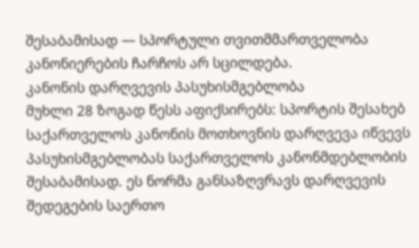შესაბამისად — სპორტული თვითმმართველობა კანონიერების ჩარჩოს არ სცილდება.
კანონის დარღვევის პასუხისმგებლობა
მუხლი 28 ზოგად წესს აფიქსირებს: სპორტის შესახებ საქართველოს კანონის მოთხოვნის დარღვევა იწვევს პასუხისმგებლობას საქართველოს კანონმდებლობის შესაბამისად. ეს ნორმა განსაზღვრავს დარღვევის შედეგების საერთო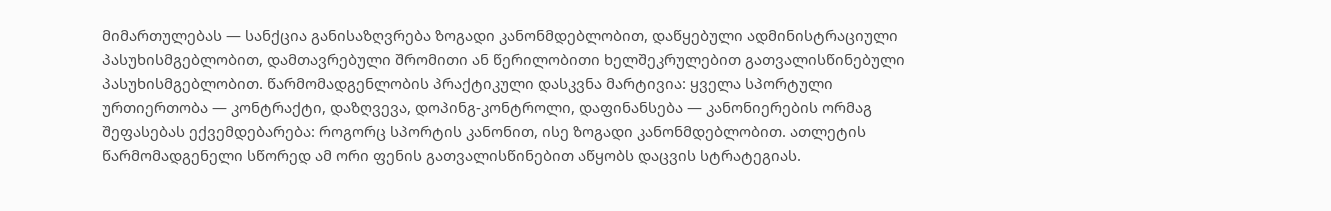მიმართულებას — სანქცია განისაზღვრება ზოგადი კანონმდებლობით, დაწყებული ადმინისტრაციული პასუხისმგებლობით, დამთავრებული შრომითი ან წერილობითი ხელშეკრულებით გათვალისწინებული პასუხისმგებლობით. წარმომადგენლობის პრაქტიკული დასკვნა მარტივია: ყველა სპორტული ურთიერთობა — კონტრაქტი, დაზღვევა, დოპინგ-კონტროლი, დაფინანსება — კანონიერების ორმაგ შეფასებას ექვემდებარება: როგორც სპორტის კანონით, ისე ზოგადი კანონმდებლობით. ათლეტის წარმომადგენელი სწორედ ამ ორი ფენის გათვალისწინებით აწყობს დაცვის სტრატეგიას.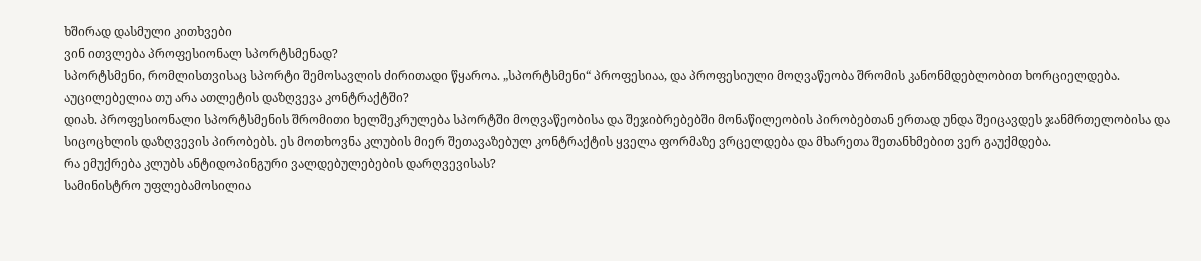ხშირად დასმული კითხვები
ვინ ითვლება პროფესიონალ სპორტსმენად?
სპორტსმენი, რომლისთვისაც სპორტი შემოსავლის ძირითადი წყაროა. „სპორტსმენი“ პროფესიაა, და პროფესიული მოღვაწეობა შრომის კანონმდებლობით ხორციელდება.
აუცილებელია თუ არა ათლეტის დაზღვევა კონტრაქტში?
დიახ. პროფესიონალი სპორტსმენის შრომითი ხელშეკრულება სპორტში მოღვაწეობისა და შეჯიბრებებში მონაწილეობის პირობებთან ერთად უნდა შეიცავდეს ჯანმრთელობისა და სიცოცხლის დაზღვევის პირობებს. ეს მოთხოვნა კლუბის მიერ შეთავაზებულ კონტრაქტის ყველა ფორმაზე ვრცელდება და მხარეთა შეთანხმებით ვერ გაუქმდება.
რა ემუქრება კლუბს ანტიდოპინგური ვალდებულებების დარღვევისას?
სამინისტრო უფლებამოსილია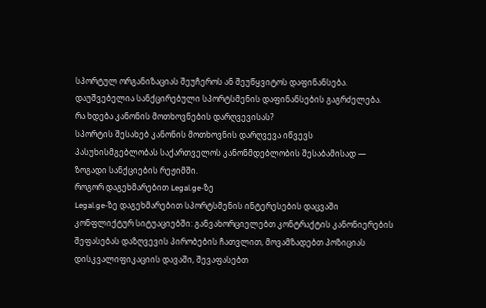სპორტულ ორგანიზაციას შეუჩეროს ან შეუწყვიტოს დაფინანსება. დაუშვებელია სანქცირებული სპორტსმენის დაფინანსების გაგრძელება.
რა ხდება კანონის მოთხოვნების დარღვევისას?
სპორტის შესახებ კანონის მოთხოვნის დარღვევა იწვევს პასუხისმგებლობას საქართველოს კანონმდებლობის შესაბამისად — ზოგადი სანქციების რეჟიმში.
როგორ დაგეხმარებით Legal.ge-ზე
Legal.ge-ზე დაგეხმარებით სპორტსმენის ინტერესების დაცვაში კონფლიქტურ სიტუაციებში: განვახორციელებთ კონტრაქტის კანონიერების შეფასებას დაზღვევის პირობების ჩათვლით, მოვამზადებთ პოზიციას დისკვალიფიკაციის დავაში, შევაფასებთ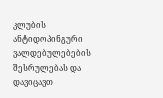კლუბის ანტიდოპინგური ვალდებულებების შესრულებას და დავიცავთ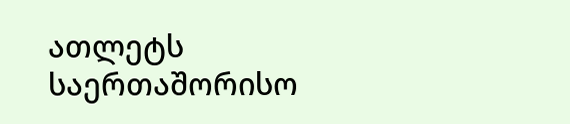ათლეტს საერთაშორისო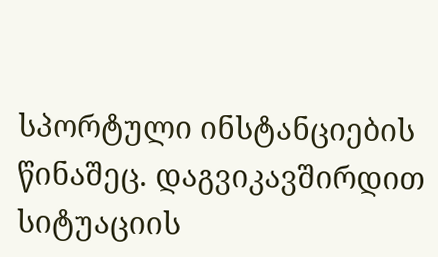სპორტული ინსტანციების წინაშეც. დაგვიკავშირდით სიტუაციის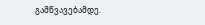გამწვავებამდე.